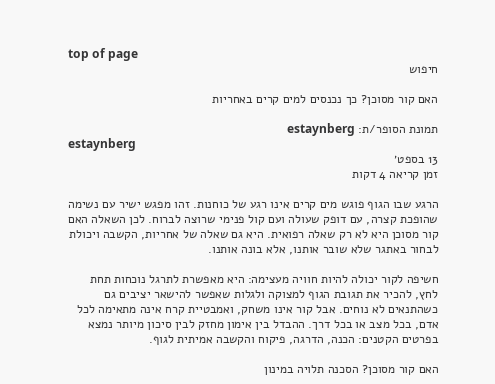top of page
חיפוש

האם קור מסוכן? כך נכנסים למים קרים באחריות

תמונת הסופר/ת: estaynberg
estaynberg
13 בספט׳
זמן קריאה 4 דקות

הרגע שבו הגוף פוגש מים קרים אינו רגע של כוחנות. זהו מפגש ישיר עם נשימה שהופכת קצרה, עם דופק שעולה ועם קול פנימי שרוצה לברוח. לכן השאלה האם קור מסוכן היא לא רק שאלה רפואית. היא גם שאלה של אחריות, הקשבה ויכולת לבחור באתגר שלא שובר אותנו, אלא בונה אותנו.

חשיפה לקור יכולה להיות חוויה מעצימה: היא מאפשרת לתרגל נוכחות תחת לחץ, להכיר את תגובת הגוף למצוקה ולגלות שאפשר להישאר יציבים גם כשהתנאים לא נוחים. אבל קור אינו משחק, ואמבטיית קרח אינה מתאימה לכל אדם, בכל מצב או בכל דרך. ההבדל בין אימון מחזק לבין סיכון מיותר נמצא בפרטים הקטנים: הכנה, הדרגה, פיקוח והקשבה אמיתית לגוף.

האם קור מסוכן? הסכנה תלויה במינון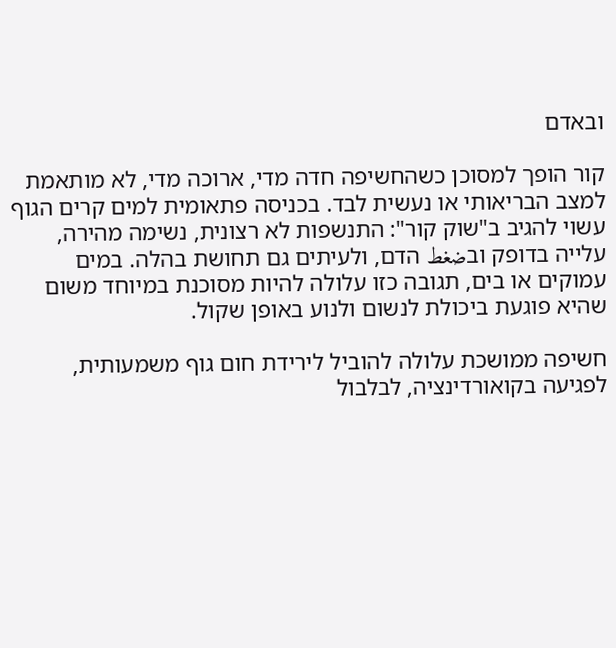ובאדם

קור הופך למסוכן כשהחשיפה חדה מדי, ארוכה מדי, לא מותאמת למצב הבריאותי או נעשית לבד. בכניסה פתאומית למים קרים הגוף עשוי להגיב ב"שוק קור": התנשפות לא רצונית, נשימה מהירה, עלייה בדופק ובضغط הדם, ולעיתים גם תחושת בהלה. במים עמוקים או בים, תגובה כזו עלולה להיות מסוכנת במיוחד משום שהיא פוגעת ביכולת לנשום ולנוע באופן שקול.

חשיפה ממושכת עלולה להוביל לירידת חום גוף משמעותית, לפגיעה בקואורדינציה, לבלבול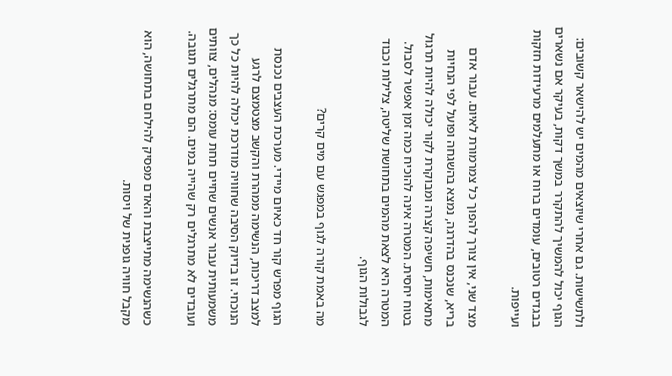ולתשישות. גם אחרי שיוצאים מהמים יש להישאר קשובים: הגוף יכול להמשיך להתקרר במשך דקות, בעיקר אם נשארים בבגדים רטובים, עומדים ברוח או מתעלמים מרעידות חזקות ועייפות.

מצד שני, אין צורך להפוך כל צמרמורת לאיום. עבור אדם בריא, שנכנס בהדרגה, נמצא בהשגחה ופועל לפי הנחיות מתאימות, חשיפה קצרה ומבוקרת לקור יכולה להיות תרגול בטוח יחסית. המטרה אינה להוכיח כמה זמן אפשר לסבול. המטרה היא לצאת מהמים בתחושת שליטה, צלילות וכבוד לגבולות הגוף.

מה באמת קורה לגוף במפגש עם מים קרים?

הגוף מפרש קור חד כאיום מיידי. מערכת העצבים נכנסת למצב דריכות, הנשימה ממהרת והקשב מצטמצם לרגע הנוכחי. זו בדיוק הסיבה שחוויה מודרכת יכולה להיות כל כך משמעותית עבור אנשים שחיים תחת עומס: מנהלים, צוותים ועובדים לא מתרגלים רק שהייה במים. הם מתרגלים תגובה.

כשהנשימה מתייצבת והאדם מפסיק להילחם בתחושה, הוא מקבל חוויה גופנית של ויסות.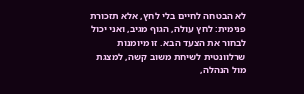לא הבטחה לחיים בלי לחץ, אלא תזכורת פנימית: לחץ עולה, הגוף מגיב, ואני יכול לבחור את הצעד הבא. זו מיומנות שרלוונטית לשיחת משוב קשה, למצגת מול הנהלה,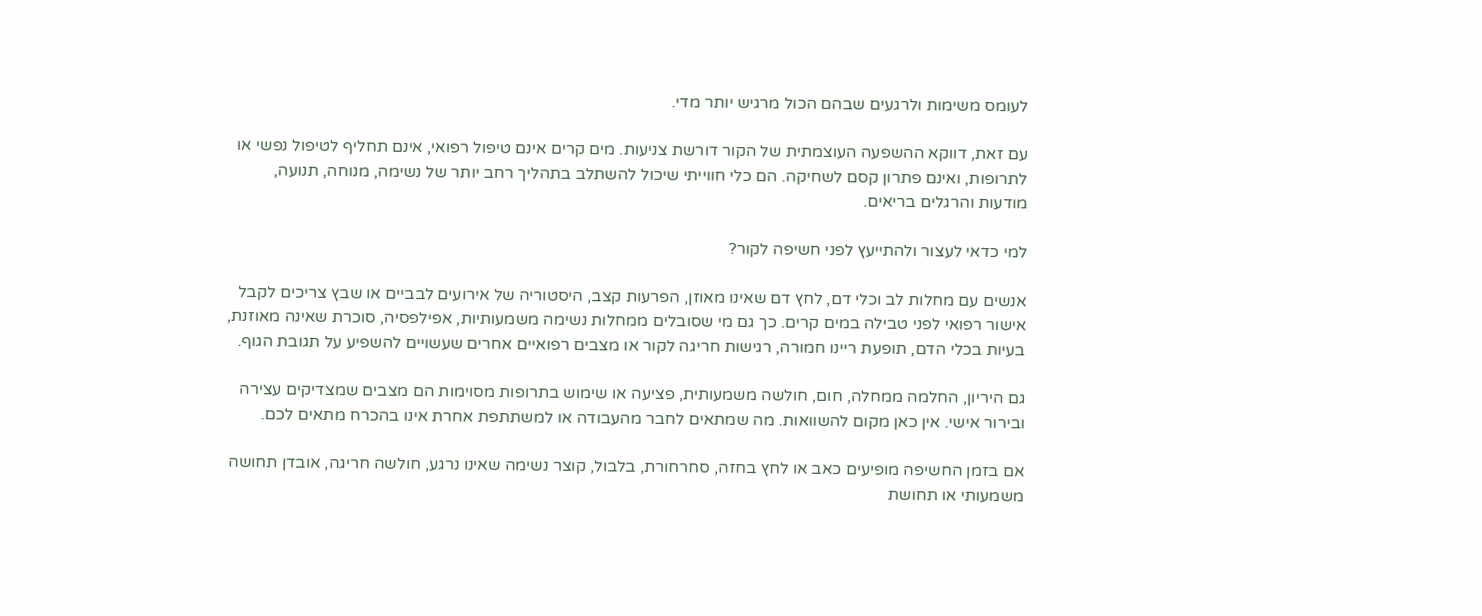לעומס משימות ולרגעים שבהם הכול מרגיש יותר מדי.

עם זאת, דווקא ההשפעה העוצמתית של הקור דורשת צניעות. מים קרים אינם טיפול רפואי, אינם תחליף לטיפול נפשי או לתרופות, ואינם פתרון קסם לשחיקה. הם כלי חווייתי שיכול להשתלב בתהליך רחב יותר של נשימה, מנוחה, תנועה, מודעות והרגלים בריאים.

למי כדאי לעצור ולהתייעץ לפני חשיפה לקור?

אנשים עם מחלות לב וכלי דם, לחץ דם שאינו מאוזן, הפרעות קצב, היסטוריה של אירועים לבביים או שבץ צריכים לקבל אישור רפואי לפני טבילה במים קרים. כך גם מי שסובלים ממחלות נשימה משמעותיות, אפילפסיה, סוכרת שאינה מאוזנת, בעיות בכלי הדם, תופעת ריינו חמורה, רגישות חריגה לקור או מצבים רפואיים אחרים שעשויים להשפיע על תגובת הגוף.

גם היריון, החלמה ממחלה, חום, חולשה משמעותית, פציעה או שימוש בתרופות מסוימות הם מצבים שמצדיקים עצירה ובירור אישי. אין כאן מקום להשוואות. מה שמתאים לחבר מהעבודה או למשתתפת אחרת אינו בהכרח מתאים לכם.

אם בזמן החשיפה מופיעים כאב או לחץ בחזה, סחרחורת, בלבול, קוצר נשימה שאינו נרגע, חולשה חריגה, אובדן תחושה משמעותי או תחושת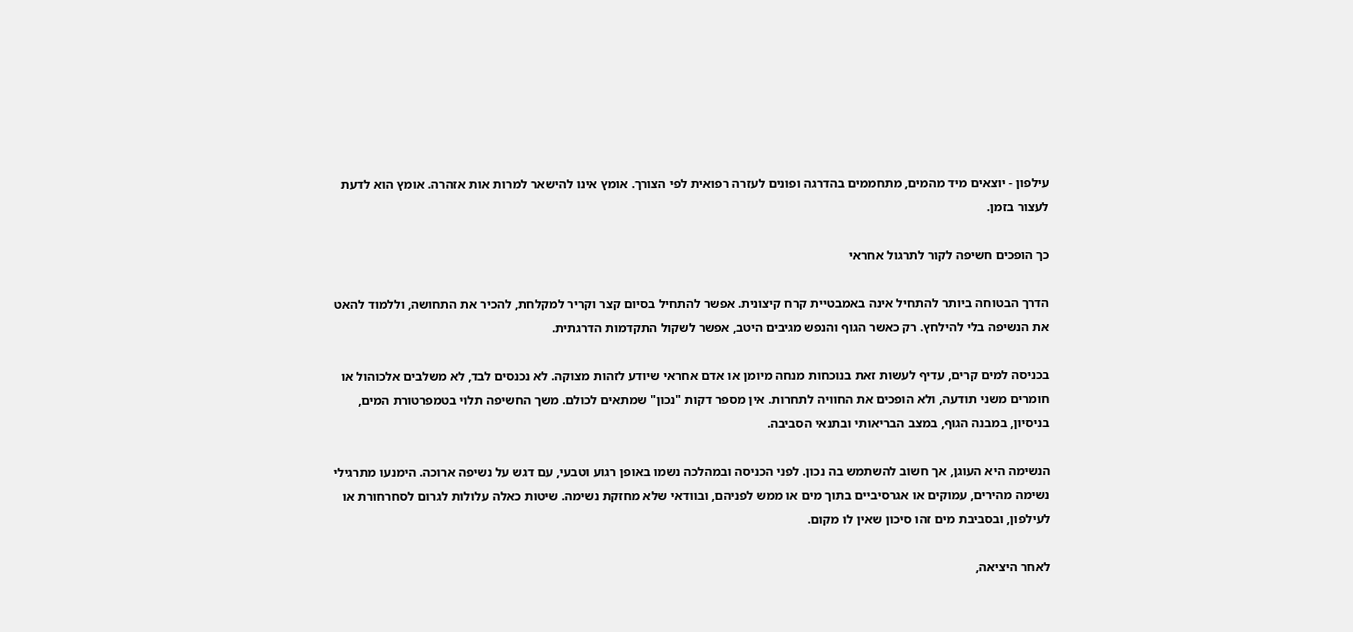עילפון - יוצאים מיד מהמים, מתחממים בהדרגה ופונים לעזרה רפואית לפי הצורך. אומץ אינו להישאר למרות אות אזהרה. אומץ הוא לדעת לעצור בזמן.

כך הופכים חשיפה לקור לתרגול אחראי

הדרך הבטוחה ביותר להתחיל אינה באמבטיית קרח קיצונית. אפשר להתחיל בסיום קצר וקריר למקלחת, להכיר את התחושה, וללמוד להאט את הנשיפה בלי להילחץ. רק כאשר הגוף והנפש מגיבים היטב, אפשר לשקול התקדמות הדרגתית.

בכניסה למים קרים, עדיף לעשות זאת בנוכחות מנחה מיומן או אדם אחראי שיודע לזהות מצוקה. לא נכנסים לבד, לא משלבים אלכוהול או חומרים משני תודעה, ולא הופכים את החוויה לתחרות. אין מספר דקות "נכון" שמתאים לכולם. משך החשיפה תלוי בטמפרטורת המים, בניסיון, במבנה הגוף, במצב הבריאותי ובתנאי הסביבה.

הנשימה היא העוגן, אך חשוב להשתמש בה נכון. לפני הכניסה ובמהלכה נשמו באופן רגוע וטבעי, עם דגש על נשיפה ארוכה. הימנעו מתרגילי נשימה מהירים, עמוקים או אגרסיביים בתוך מים או ממש לפניהם, ובוודאי שלא מחזקת נשימה. שיטות כאלה עלולות לגרום לסחרחורת או לעילפון, ובסביבת מים זהו סיכון שאין לו מקום.

לאחר היציאה,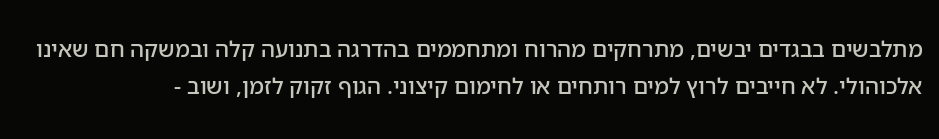מתלבשים בבגדים יבשים, מתרחקים מהרוח ומתחממים בהדרגה בתנועה קלה ובמשקה חם שאינו אלכוהולי. לא חייבים לרוץ למים רותחים או לחימום קיצוני. הגוף זקוק לזמן, ושוב -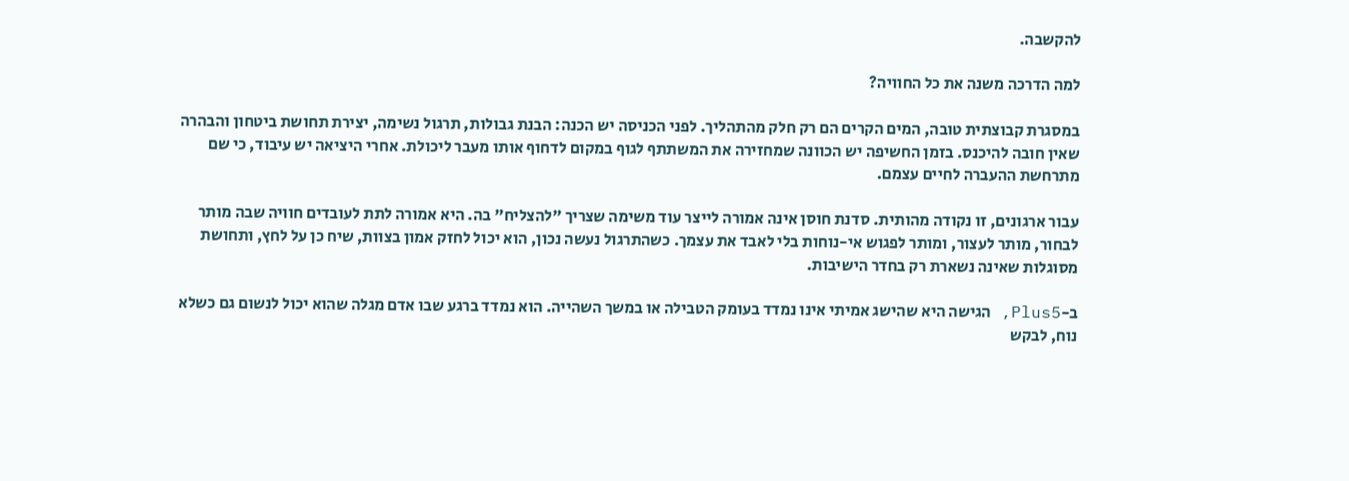להקשבה.

למה הדרכה משנה את כל החוויה?

במסגרת קבוצתית טובה, המים הקרים הם רק חלק מהתהליך. לפני הכניסה יש הכנה: הבנת גבולות, תרגול נשימה, יצירת תחושת ביטחון והבהרה שאין חובה להיכנס. בזמן החשיפה יש הכוונה שמחזירה את המשתתף לגוף במקום לדחוף אותו מעבר ליכולת. אחרי היציאה יש עיבוד, כי שם מתרחשת ההעברה לחיים עצמם.

עבור ארגונים, זו נקודה מהותית. סדנת חוסן אינה אמורה לייצר עוד משימה שצריך "להצליח" בה. היא אמורה לתת לעובדים חוויה שבה מותר לבחור, מותר לעצור, ומותר לפגוש אי-נוחות בלי לאבד את עצמך. כשהתרגול נעשה נכון, הוא יכול לחזק אמון בצוות, שיח כן על לחץ, ותחושת מסוגלות שאינה נשארת רק בחדר הישיבות.

ב-Plus5, הגישה היא שהישג אמיתי אינו נמדד בעומק הטבילה או במשך השהייה. הוא נמדד ברגע שבו אדם מגלה שהוא יכול לנשום גם כשלא נוח, לבקש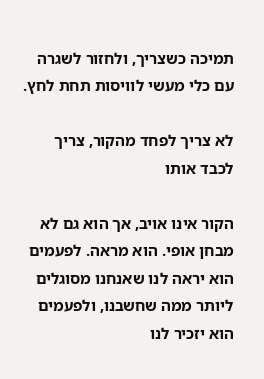תמיכה כשצריך, ולחזור לשגרה עם כלי מעשי לוויסות תחת לחץ.

לא צריך לפחד מהקור, צריך לכבד אותו

הקור אינו אויב, אך הוא גם לא מבחן אופי. הוא מראה. לפעמים הוא יראה לנו שאנחנו מסוגלים ליותר ממה שחשבנו, ולפעמים הוא יזכיר לנו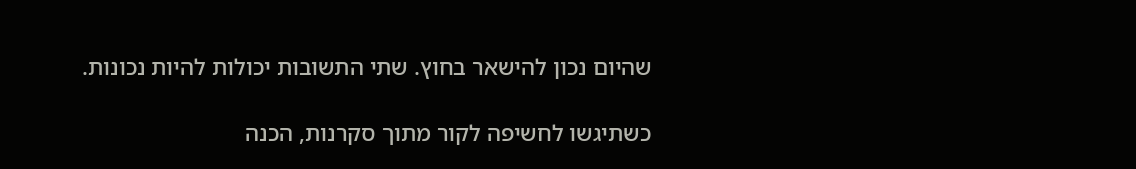שהיום נכון להישאר בחוץ. שתי התשובות יכולות להיות נכונות.

כשתיגשו לחשיפה לקור מתוך סקרנות, הכנה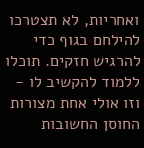ואחריות, לא תצטרכו להילחם בגוף כדי להרגיש חזקים. תוכלו ללמוד להקשיב לו - וזו אולי אחת מצורות החוסן החשובות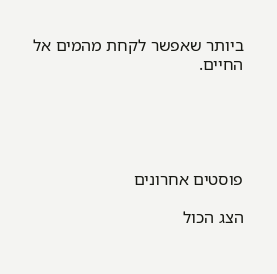ביותר שאפשר לקחת מהמים אל החיים.





פוסטים אחרונים

הצג הכול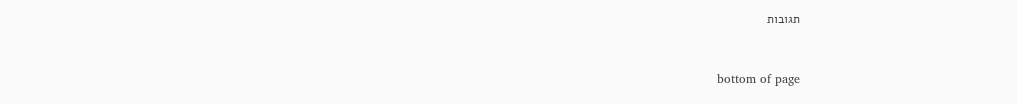תגובות


bottom of page